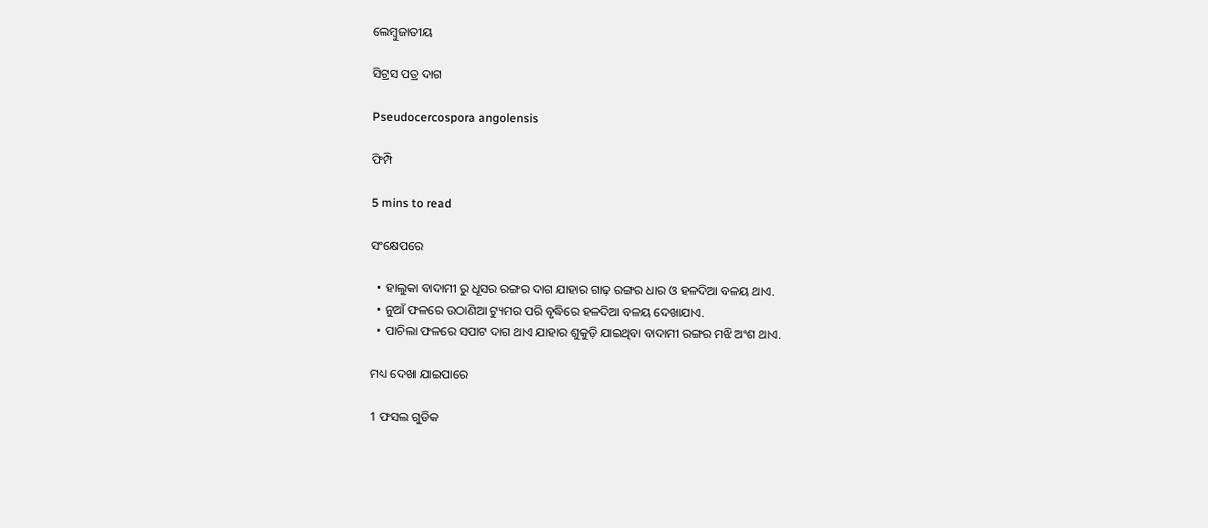ଲେମ୍ବୁଜାତୀୟ

ସିଟ୍ରସ ପତ୍ର ଦାଗ

Pseudocercospora angolensis

ଫିମ୍ପି

5 mins to read

ସଂକ୍ଷେପରେ

  • ହାଲୁକା ବାଦାମୀ ରୁ ଧୂସର ରଙ୍ଗର ଦାଗ ଯାହାର ଗାଢ଼ ରଙ୍ଗର ଧାର ଓ ହଳଦିଆ ବଳୟ ଥାଏ.
  • ନୁଆଁ ଫଳରେ ଉଠାଣିଆ ଟ୍ୟୁମର ପରି ବୃଦ୍ଧିରେ ହଳଦିଆ ବଳୟ ଦେଖାଯାଏ.
  • ପାଚିଲା ଫଳରେ ସପାଟ ଦାଗ ଥାଏ ଯାହାର ଶୁକୁଡ଼ି ଯାଇଥିବା ବାଦାମୀ ରଙ୍ଗର ମଝି ଅଂଶ ଥାଏ.

ମଧ୍ୟ ଦେଖା ଯାଇପାରେ

1 ଫସଲ ଗୁଡିକ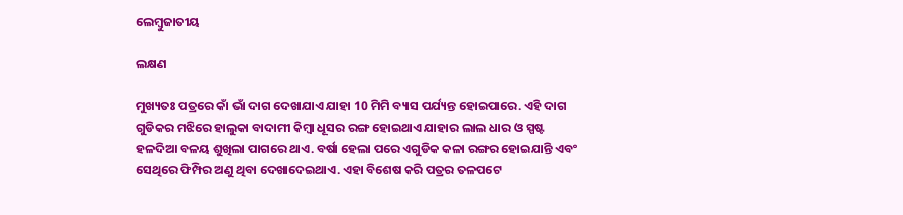ଲେମ୍ବୁଜାତୀୟ

ଲକ୍ଷଣ

ମୁଖ୍ୟତଃ ପତ୍ରରେ କାଁ ଭାଁ ଦାଗ ଦେଖାଯାଏ ଯାହା 10 ମିମି ବ୍ୟାସ ପର୍ଯ୍ୟନ୍ତ ହୋଇପାରେ. ଏହି ଦାଗ ଗୁଡିକର ମଝିରେ ହାଲୁକା ବାଦାମୀ କିମ୍ବା ଧୂସର ରଙ୍ଗ ହୋଇଥାଏ ଯାହାର ଲାଲ ଧାର ଓ ସ୍ପଷ୍ଟ ହଳଦିଆ ବଳୟ ଶୁଖିଲା ପାଗରେ ଥାଏ. ବର୍ଷା ହେଲା ପରେ ଏଗୁଡିକ କଳା ରଙ୍ଗର ହୋଇଯାନ୍ତି ଏବଂ ସେଥିରେ ଫିମ୍ପିର ଅଣୁ ଥିବା ଦେଖାଦେଇଥାଏ. ଏହା ବିଶେଷ କରି ପତ୍ରର ତଳପଟେ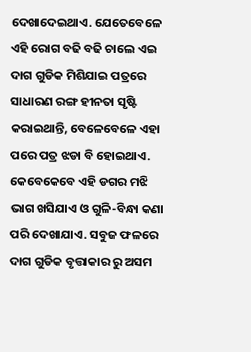ଦେଖାଦେଇଥାଏ. ଯେତେବେଳେ ଏହି ରୋଗ ବଢି ବଢି ଚାଲେ ଏଇ ଦାଗ ଗୁଡିକ ମିଶିଯାଇ ପତ୍ରରେ ସାଧାରଣ ରଙ୍ଗ ହୀନତା ସୃଷ୍ଟି କରାଇଥାନ୍ତି, ବେଳେବେଳେ ଏହା ପରେ ପତ୍ର ଝଡା ବି ହୋଇଥାଏ. କେବେକେବେ ଏହି ଡଗର ମଝି ଭାଗ ଖସିଯାଏ ଓ ଗୁଳି-ବିନ୍ଧା କଣା ପରି ଦେଖାଯାଏ. ସବୁଜ ଫଳରେ ଦାଗ ଗୁଡିକ ବୃତ୍ତାକାର ରୁ ଅସମ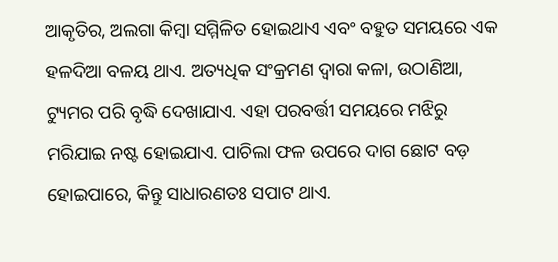ଆକୃତିର, ଅଲଗା କିମ୍ବା ସମ୍ମିଳିତ ହୋଇଥାଏ ଏବଂ ବହୁତ ସମୟରେ ଏକ ହଳଦିଆ ବଳୟ ଥାଏ. ଅତ୍ୟଧିକ ସଂକ୍ରମଣ ଦ୍ୱାରା କଳା, ଉଠାଣିଆ, ଟ୍ୟୁମର ପରି ବୃଦ୍ଧି ଦେଖାଯାଏ. ଏହା ପରବର୍ତ୍ତୀ ସମୟରେ ମଝିରୁ ମରିଯାଇ ନଷ୍ଟ ହୋଇଯାଏ. ପାଚିଲା ଫଳ ଉପରେ ଦାଗ ଛୋଟ ବଡ଼ ହୋଇପାରେ, କିନ୍ତୁ ସାଧାରଣତଃ ସପାଟ ଥାଏ.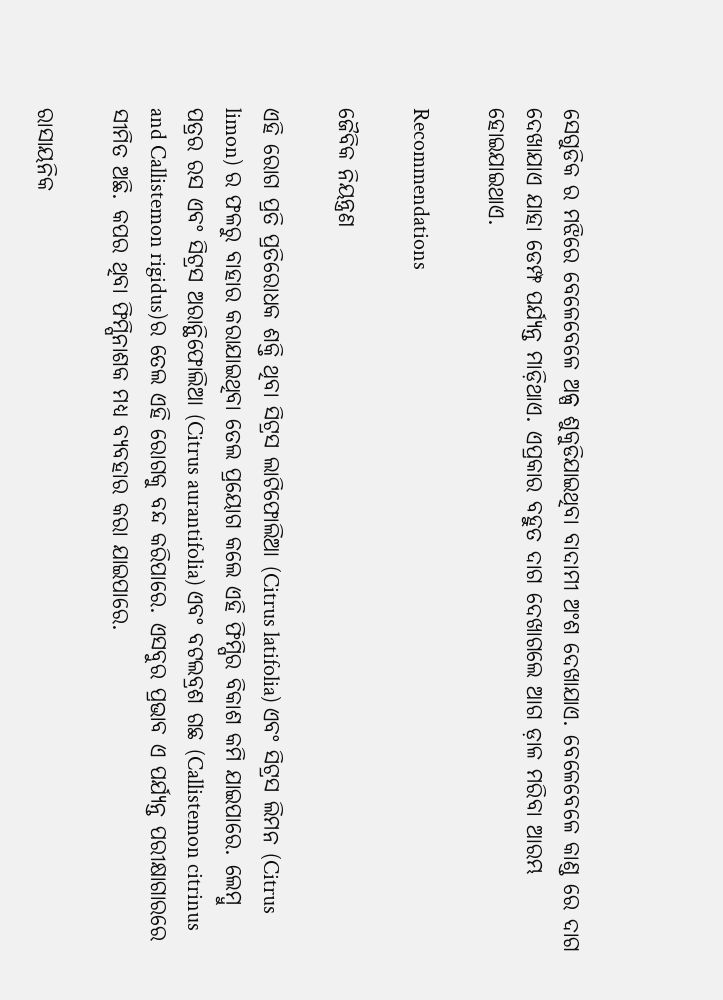ସେଗୁଡିକ ର ମଝିରେ ବେଳେବେଳେ ଅଳ୍ପ ଶୁକୁଡିଯାଇଥିବା ବାଦାମୀ ଅଂଶ ଦେଖାଯାଏ. ବେଳେବେଳେ କାଣ୍ଡ ରେ ଦାଗ ଦେଖାଯାଏ ଯାହା ଡେମ୍ଫ ପର୍ଯ୍ୟନ୍ତ ମାଡ଼ିଥାଏ. ଏପ୍ରକାର ବହୁତ ଦାଗ ଦେଖାଗଲେ ଆଗ ଡ଼ାଳ ମରିବା ଆରମ୍ଭ ହୋଇଯାଇଥାଏ.

Recommendations

ଜୈବିକ ନିୟନ୍ତ୍ରଣ

ଏହି ରୋଗ ପ୍ରତି ପ୍ରତିରୋଧକ ଶକ୍ତି ଥିବା ସିଟ୍ରସ ଲାଟିଫୋଲିଆ (Citrus latifolia) ଏବଂ ସିଟ୍ରସ ଲିମନ (Citrus limon) ର ଫଳରୁ ବାହାର କରାଯାଇଥିବା ତେଲ ପ୍ରୟୋଗ କଲେ ଏହି ଫିମ୍ପିର ବିକାଶ କମି ଯାଇପାରେ. ଲେମ୍ବୁ ପତ୍ରର ରସ ଏବଂ ସିଟ୍ରସ ଅରାନ୍ଥିଫୋଲିଆ (Citrus aurantifolia) ଏବଂ ବଟଲବ୍ରଶ ଗଛ (Callistemon citrinus and Callistemon rigidus)ର ତେଲ ଏହି ରୋଗକୁ ବନ୍ଦ କରିପାରେ. ଏସବୁର ପ୍ରଭାବ ଏ ପର୍ଯ୍ୟନ୍ତ ପରୀକ୍ଷାଗାରରେ ସୀମିତ ଅଛି. କପର ଥିବା ଫିମ୍ପିନାଶକ ମଧ୍ୟ ବ୍ୟବହାର କରା ଯାଇପାରେ.

ରାସାୟନିକ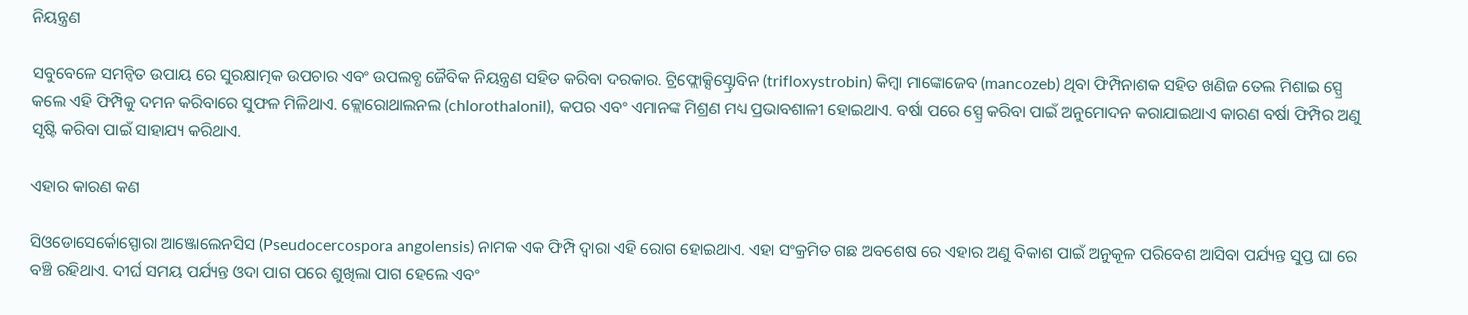ନିୟନ୍ତ୍ରଣ

ସବୁବେଳେ ସମନ୍ବିତ ଉପାୟ ରେ ସୁରକ୍ଷାତ୍ମକ ଉପଚାର ଏବଂ ଉପଲବ୍ଧ ଜୈବିକ ନିୟନ୍ତ୍ରଣ ସହିତ କରିବା ଦରକାର. ଟ୍ରିଫ୍ଲୋକ୍ସିସ୍ଟ୍ରୋବିନ (trifloxystrobin) କିମ୍ବା ମାଙ୍କୋଜେବ (mancozeb) ଥିବା ଫିମ୍ପିନାଶକ ସହିତ ଖଣିଜ ତେଲ ମିଶାଇ ସ୍ପ୍ରେ କଲେ ଏହି ଫିମ୍ପିକୁ ଦମନ କରିବାରେ ସୁଫଳ ମିଳିଥାଏ. କ୍ଲୋରୋଥାଲନଲ (chlorothalonil), କପର ଏବଂ ଏମାନଙ୍କ ମିଶ୍ରଣ ମଧ୍ୟ ପ୍ରଭାବଶାଳୀ ହୋଇଥାଏ. ବର୍ଷା ପରେ ସ୍ପ୍ରେ କରିବା ପାଇଁ ଅନୁମୋଦନ କରାଯାଇଥାଏ କାରଣ ବର୍ଷା ଫିମ୍ପିର ଅଣୁ ସୃଷ୍ଟି କରିବା ପାଇଁ ସାହାଯ୍ୟ କରିଥାଏ.

ଏହାର କାରଣ କଣ

ସିଓଡୋସେର୍କୋସ୍ପୋରା ଆଞ୍ଜୋଲେନସିସ (Pseudocercospora angolensis) ନାମକ ଏକ ଫିମ୍ପି ଦ୍ୱାରା ଏହି ରୋଗ ହୋଇଥାଏ. ଏହା ସଂକ୍ରମିତ ଗଛ ଅବଶେଷ ରେ ଏହାର ଅଣୁ ବିକାଶ ପାଇଁ ଅନୁକୂଳ ପରିବେଶ ଆସିବା ପର୍ଯ୍ୟନ୍ତ ସୁପ୍ତ ଘା ରେ ବଞ୍ଚି ରହିଥାଏ. ଦୀର୍ଘ ସମୟ ପର୍ଯ୍ୟନ୍ତ ଓଦା ପାଗ ପରେ ଶୁଖିଲା ପାଗ ହେଲେ ଏବଂ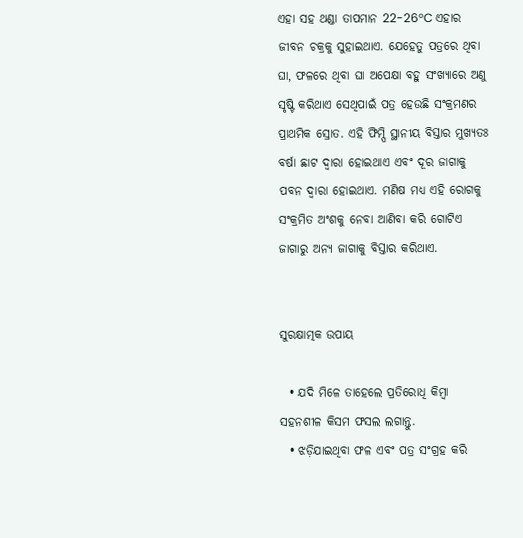ଏହା ସହ ଥଣ୍ଡା ତାପମାନ 22-26°C ଏହାର ଜୀବନ ଚକ୍ରକୁ ସୁହାଇଥାଏ. ଯେହେତୁ ପତ୍ରରେ ଥିବା ଘା, ଫଳରେ ଥିବା ଘା ଅପେକ୍ଷା ବହୁ ସଂଖ୍ୟାରେ ଅଣୁ ସୃଷ୍ଟି କରିଥାଏ ସେଥିପାଇଁ ପତ୍ର ହେଉଛି ସଂକ୍ରମଣର ପ୍ରାଥମିକ ସ୍ରୋତ. ଏହି ଫିମ୍ପି ସ୍ଥାନୀୟ ବିସ୍ତାର ମୁଖ୍ୟତଃ ବର୍ଷା ଛାଟ ଦ୍ୱାରା ହୋଇଥାଏ ଏବଂ ଦୂର ଜାଗାକୁ ପବନ ଦ୍ୱାରା ହୋଇଥାଏ. ମଣିଷ ମଧ୍ୟ ଏହି ରୋଗକୁ ସଂକ୍ରମିତ ଅଂଶକୁ ନେବା ଆଣିବା କରି ଗୋଟିଏ ଜାଗାରୁ ଅନ୍ୟ ଜାଗାକୁ ବିସ୍ତାର କରିଥାଏ.


ସୁରକ୍ଷାତ୍ମକ ଉପାୟ

  • ଯଦି ମିଳେ ତାହେଲେ ପ୍ରତିରୋଧି କିମ୍ବା ସହନଶୀଳ କିସମ ଫସଲ ଲଗାନ୍ତୁ.
  • ଝଡ଼ିଯାଇଥିବା ଫଳ ଏବଂ ପତ୍ର ସଂଗ୍ରହ କରି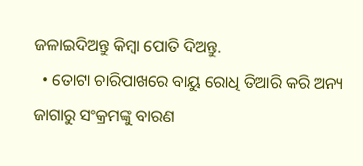ଜଳାଇଦିଅନ୍ତୁ କିମ୍ବା ପୋତି ଦିଅନ୍ତୁ.
  • ତୋଟା ଚାରିପାଖରେ ବାୟୁ ରୋଧି ତିଆରି କରି ଅନ୍ୟ ଜାଗାରୁ ସଂକ୍ରମଙ୍କୁ ବାରଣ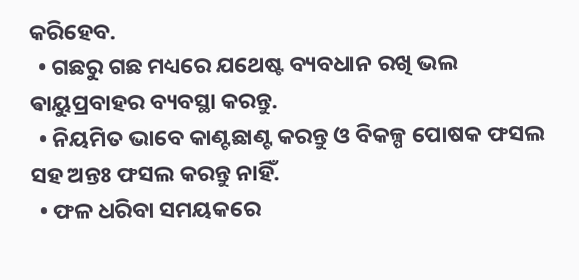କରିହେବ.
  • ଗଛରୁ ଗଛ ମଧ୍ୟରେ ଯଥେଷ୍ଟ ବ୍ୟବଧାନ ରଖି ଭଲ ଵାୟୁପ୍ରବାହର ବ୍ୟବସ୍ଥା କରନ୍ତୁ.
  • ନିୟମିତ ଭାବେ କାଣ୍ଟଛାଣ୍ଟ କରନ୍ତୁ ଓ ବିକଳ୍ପ ପୋଷକ ଫସଲ ସହ ଅନ୍ତଃ ଫସଲ କରନ୍ତୁ ନାହିଁ.
  • ଫଳ ଧରିବା ସମୟକରେ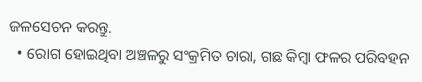ଜଳସେଚନ କରନ୍ତୁ.
  • ରୋଗ ହୋଇଥିବା ଅଞ୍ଚଳରୁ ସଂକ୍ରମିତ ଚାରା, ଗଛ କିମ୍ବା ଫଳର ପରିବହନ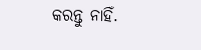କରନ୍ତୁ ନାହିଁ.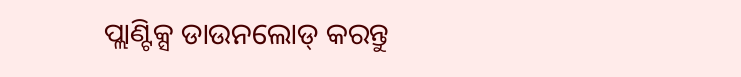ପ୍ଲାଣ୍ଟିକ୍ସ ଡାଉନଲୋଡ୍ କରନ୍ତୁ